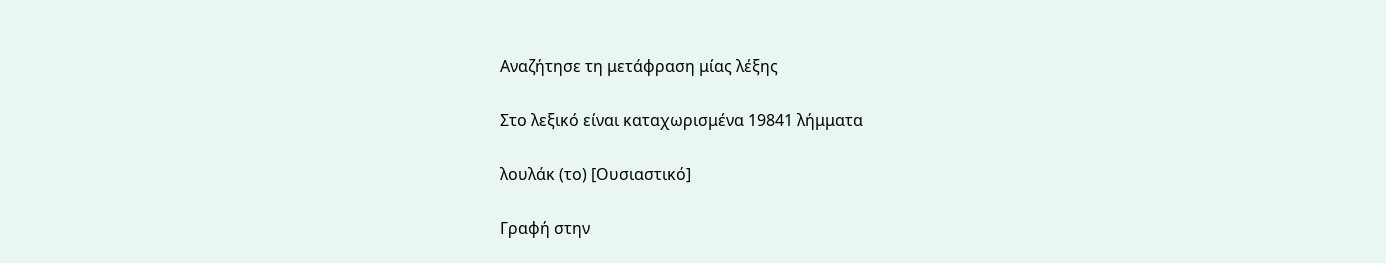Αναζήτησε τη μετάφραση μίας λέξης

Στο λεξικό είναι καταχωρισμένα 19841 λήμματα

λουλάκ (το) [Ουσιαστικό]

Γραφή στην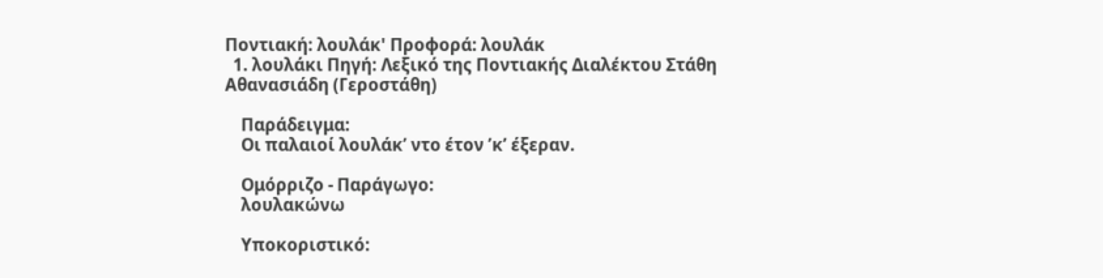Ποντιακή: λουλάκ' Προφορά: λουλάκ
  1. λουλάκι Πηγή: Λεξικό της Ποντιακής Διαλέκτου Στάθη Αθανασιάδη (Γεροστάθη)

    Παράδειγμα:
    Οι παλαιοί λουλάκ’ ντο έτον ’κ’ έξεραν.

    Ομόρριζο - Παράγωγο:
    λουλακώνω

    Υποκοριστικό: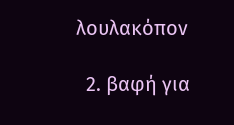λουλακόπον

  2. βαφή για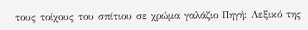τους τοίχους του σπίτιου σε χρώμα γαλάζιο Πηγή: Λεξικό της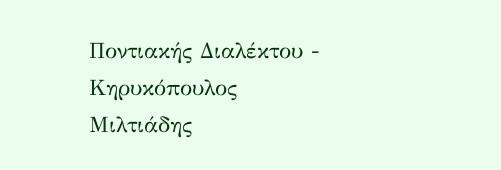Ποντιακής Διαλέκτου - Κηρυκόπουλος Μιλτιάδης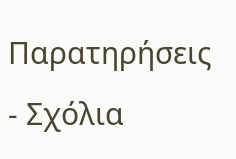Παρατηρήσεις - Σχόλια